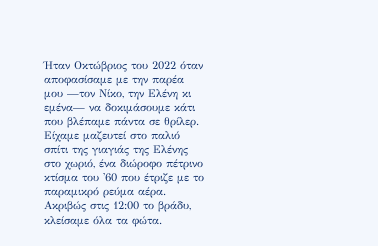Ήταν Οκτώβριος του 2022 όταν αποφασίσαμε με την παρέα μου —τον Νίκο, την Ελένη κι εμένα— να δοκιμάσουμε κάτι που βλέπαμε πάντα σε θρίλερ. Είχαμε μαζευτεί στο παλιό σπίτι της γιαγιάς της Ελένης στο χωριό, ένα διώροφο πέτρινο κτίσμα του '60 που έτριζε με το παραμικρό ρεύμα αέρα.
Ακριβώς στις 12:00 το βράδυ, κλείσαμε όλα τα φώτα.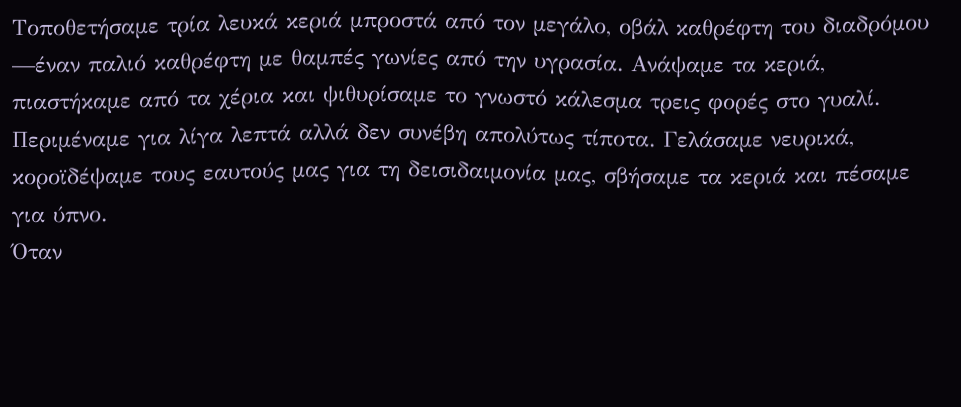Τοποθετήσαμε τρία λευκά κεριά μπροστά από τον μεγάλο, οβάλ καθρέφτη του διαδρόμου —έναν παλιό καθρέφτη με θαμπές γωνίες από την υγρασία. Ανάψαμε τα κεριά, πιαστήκαμε από τα χέρια και ψιθυρίσαμε το γνωστό κάλεσμα τρεις φορές στο γυαλί.
Περιμέναμε για λίγα λεπτά αλλά δεν συνέβη απολύτως τίποτα. Γελάσαμε νευρικά, κοροϊδέψαμε τους εαυτούς μας για τη δεισιδαιμονία μας, σβήσαμε τα κεριά και πέσαμε για ύπνο.
Όταν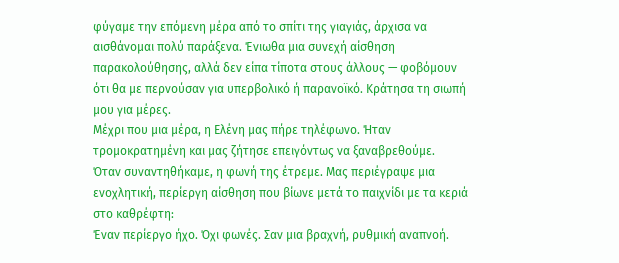φύγαμε την επόμενη μέρα από το σπίτι της γιαγιάς, άρχισα να αισθάνομαι πολύ παράξενα. Ένιωθα μια συνεχή αίσθηση παρακολούθησης, αλλά δεν είπα τίποτα στους άλλους — φοβόμουν ότι θα με περνούσαν για υπερβολικό ή παρανοϊκό. Κράτησα τη σιωπή μου για μέρες.
Μέχρι που μια μέρα, η Ελένη μας πήρε τηλέφωνο. Ήταν τρομοκρατημένη και μας ζήτησε επειγόντως να ξαναβρεθούμε.
Όταν συναντηθήκαμε, η φωνή της έτρεμε. Μας περιέγραψε μια ενοχλητική, περίεργη αίσθηση που βίωνε μετά το παιχνίδι με τα κεριά στο καθρέφτη:
Έναν περίεργο ήχο. Όχι φωνές. Σαν μια βραχνή, ρυθμική αναπνοή.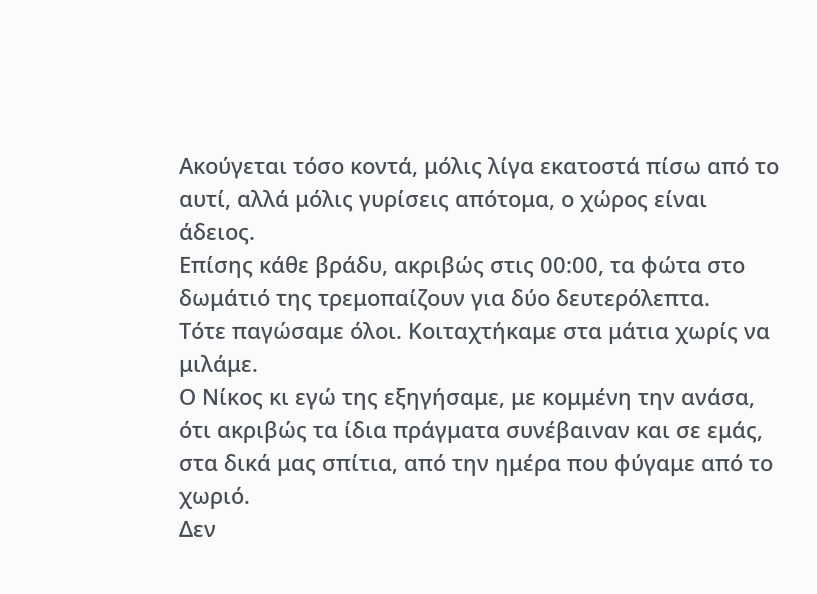Ακούγεται τόσο κοντά, μόλις λίγα εκατοστά πίσω από το αυτί, αλλά μόλις γυρίσεις απότομα, ο χώρος είναι άδειος.
Επίσης κάθε βράδυ, ακριβώς στις 00:00, τα φώτα στο δωμάτιό της τρεμοπαίζουν για δύο δευτερόλεπτα.
Τότε παγώσαμε όλοι. Κοιταχτήκαμε στα μάτια χωρίς να μιλάμε.
Ο Νίκος κι εγώ της εξηγήσαμε, με κομμένη την ανάσα, ότι ακριβώς τα ίδια πράγματα συνέβαιναν και σε εμάς, στα δικά μας σπίτια, από την ημέρα που φύγαμε από το χωριό.
Δεν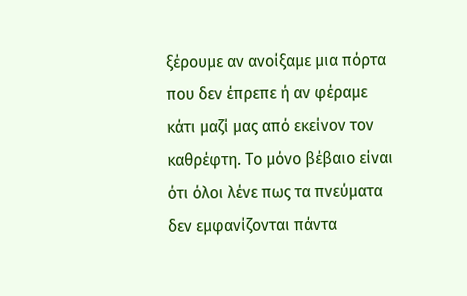ξέρουμε αν ανοίξαμε μια πόρτα που δεν έπρεπε ή αν φέραμε κάτι μαζί μας από εκείνον τον καθρέφτη. Το μόνο βέβαιο είναι ότι όλοι λένε πως τα πνεύματα δεν εμφανίζονται πάντα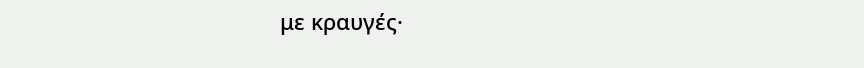με κραυγές·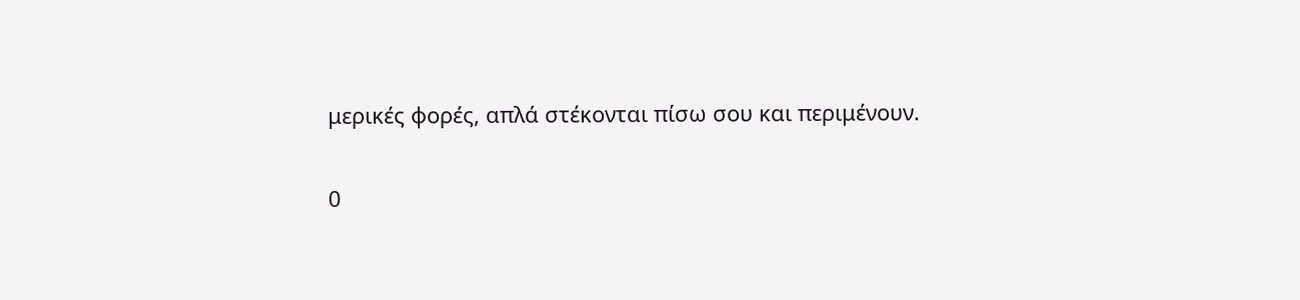μερικές φορές, απλά στέκονται πίσω σου και περιμένουν.

0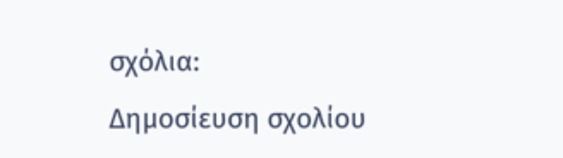σχόλια:
Δημοσίευση σχολίου